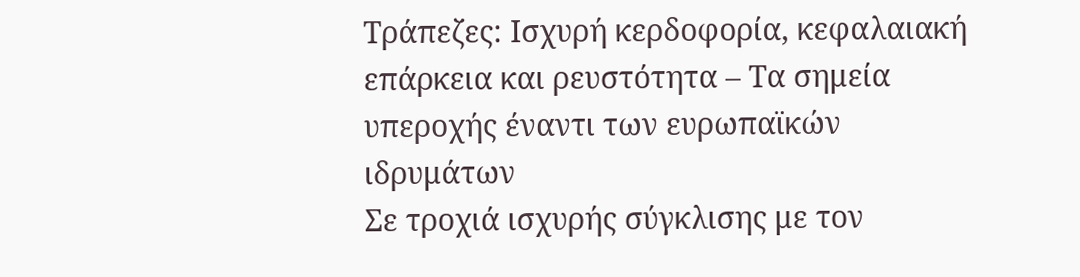Τράπεζες: Ισχυρή κερδοφορία, κεφαλαιακή επάρκεια και ρευστότητα – Τα σημεία υπεροχής έναντι των ευρωπαϊκών ιδρυμάτων
Σε τροχιά ισχυρής σύγκλισης με τον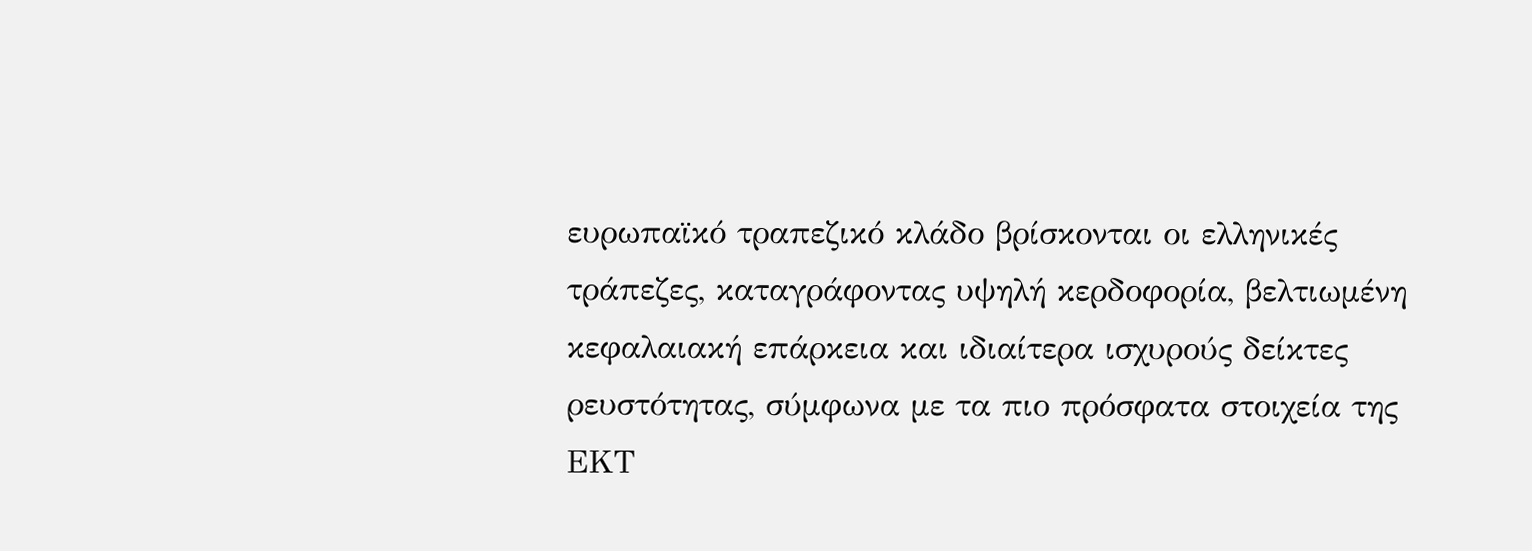ευρωπαϊκό τραπεζικό κλάδο βρίσκονται οι ελληνικές τράπεζες, καταγράφοντας υψηλή κερδοφορία, βελτιωμένη κεφαλαιακή επάρκεια και ιδιαίτερα ισχυρούς δείκτες ρευστότητας, σύμφωνα με τα πιο πρόσφατα στοιχεία της ΕΚΤ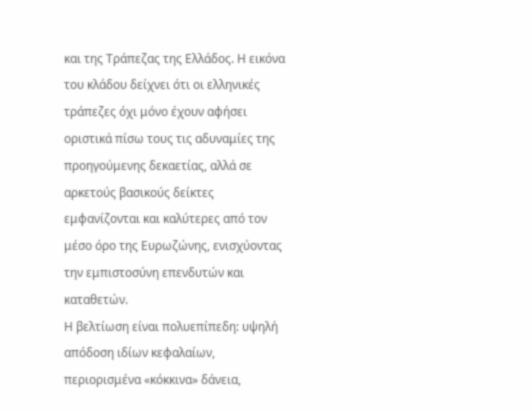και της Τράπεζας της Ελλάδος. Η εικόνα του κλάδου δείχνει ότι οι ελληνικές τράπεζες όχι μόνο έχουν αφήσει οριστικά πίσω τους τις αδυναμίες της προηγούμενης δεκαετίας, αλλά σε αρκετούς βασικούς δείκτες εμφανίζονται και καλύτερες από τον μέσο όρο της Ευρωζώνης, ενισχύοντας την εμπιστοσύνη επενδυτών και καταθετών.
Η βελτίωση είναι πολυεπίπεδη: υψηλή απόδοση ιδίων κεφαλαίων, περιορισμένα «κόκκινα» δάνεια,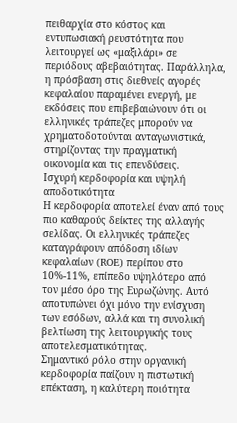πειθαρχία στο κόστος και εντυπωσιακή ρευστότητα που λειτουργεί ως «μαξιλάρι» σε περιόδους αβεβαιότητας. Παράλληλα, η πρόσβαση στις διεθνείς αγορές κεφαλαίου παραμένει ενεργή, με εκδόσεις που επιβεβαιώνουν ότι οι ελληνικές τράπεζες μπορούν να χρηματοδοτούνται ανταγωνιστικά, στηρίζοντας την πραγματική οικονομία και τις επενδύσεις.
Ισχυρή κερδοφορία και υψηλή αποδοτικότητα
Η κερδοφορία αποτελεί έναν από τους πιο καθαρούς δείκτες της αλλαγής σελίδας. Οι ελληνικές τράπεζες καταγράφουν απόδοση ιδίων κεφαλαίων (ROE) περίπου στο 10%-11%, επίπεδο υψηλότερο από τον μέσο όρο της Ευρωζώνης. Αυτό αποτυπώνει όχι μόνο την ενίσχυση των εσόδων, αλλά και τη συνολική βελτίωση της λειτουργικής τους αποτελεσματικότητας.
Σημαντικό ρόλο στην οργανική κερδοφορία παίζουν η πιστωτική επέκταση, η καλύτερη ποιότητα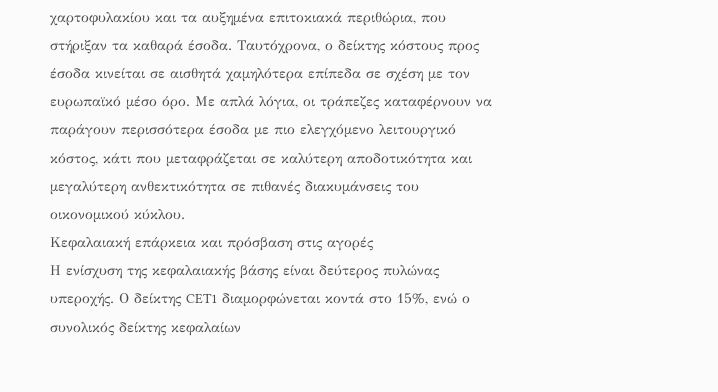χαρτοφυλακίου και τα αυξημένα επιτοκιακά περιθώρια, που στήριξαν τα καθαρά έσοδα. Ταυτόχρονα, ο δείκτης κόστους προς έσοδα κινείται σε αισθητά χαμηλότερα επίπεδα σε σχέση με τον ευρωπαϊκό μέσο όρο. Με απλά λόγια, οι τράπεζες καταφέρνουν να παράγουν περισσότερα έσοδα με πιο ελεγχόμενο λειτουργικό κόστος, κάτι που μεταφράζεται σε καλύτερη αποδοτικότητα και μεγαλύτερη ανθεκτικότητα σε πιθανές διακυμάνσεις του οικονομικού κύκλου.
Κεφαλαιακή επάρκεια και πρόσβαση στις αγορές
Η ενίσχυση της κεφαλαιακής βάσης είναι δεύτερος πυλώνας υπεροχής. Ο δείκτης CET1 διαμορφώνεται κοντά στο 15%, ενώ ο συνολικός δείκτης κεφαλαίων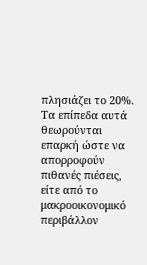πλησιάζει το 20%. Τα επίπεδα αυτά θεωρούνται επαρκή ώστε να απορροφούν πιθανές πιέσεις, είτε από το μακροοικονομικό περιβάλλον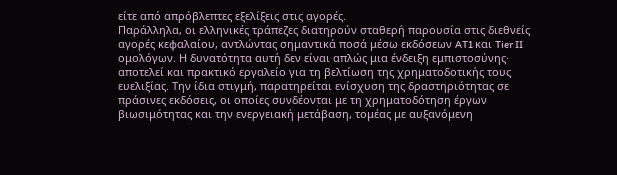είτε από απρόβλεπτες εξελίξεις στις αγορές.
Παράλληλα, οι ελληνικές τράπεζες διατηρούν σταθερή παρουσία στις διεθνείς αγορές κεφαλαίου, αντλώντας σημαντικά ποσά μέσω εκδόσεων AT1 και Tier II ομολόγων. Η δυνατότητα αυτή δεν είναι απλώς μια ένδειξη εμπιστοσύνης· αποτελεί και πρακτικό εργαλείο για τη βελτίωση της χρηματοδοτικής τους ευελιξίας. Την ίδια στιγμή, παρατηρείται ενίσχυση της δραστηριότητας σε πράσινες εκδόσεις, οι οποίες συνδέονται με τη χρηματοδότηση έργων βιωσιμότητας και την ενεργειακή μετάβαση, τομέας με αυξανόμενη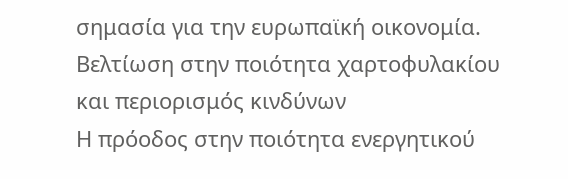σημασία για την ευρωπαϊκή οικονομία.
Βελτίωση στην ποιότητα χαρτοφυλακίου και περιορισμός κινδύνων
Η πρόοδος στην ποιότητα ενεργητικού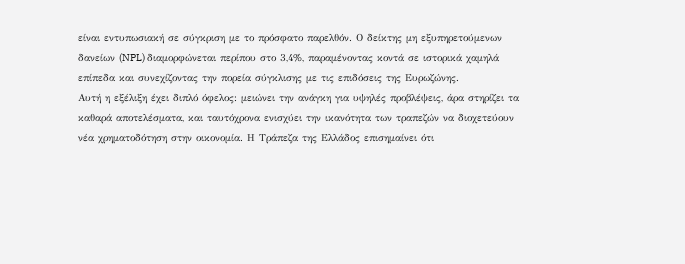είναι εντυπωσιακή σε σύγκριση με το πρόσφατο παρελθόν. Ο δείκτης μη εξυπηρετούμενων δανείων (NPL) διαμορφώνεται περίπου στο 3,4%, παραμένοντας κοντά σε ιστορικά χαμηλά επίπεδα και συνεχίζοντας την πορεία σύγκλισης με τις επιδόσεις της Ευρωζώνης.
Αυτή η εξέλιξη έχει διπλό όφελος: μειώνει την ανάγκη για υψηλές προβλέψεις, άρα στηρίζει τα καθαρά αποτελέσματα, και ταυτόχρονα ενισχύει την ικανότητα των τραπεζών να διοχετεύουν νέα χρηματοδότηση στην οικονομία. Η Τράπεζα της Ελλάδος επισημαίνει ότι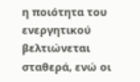η ποιότητα του ενεργητικού βελτιώνεται σταθερά, ενώ οι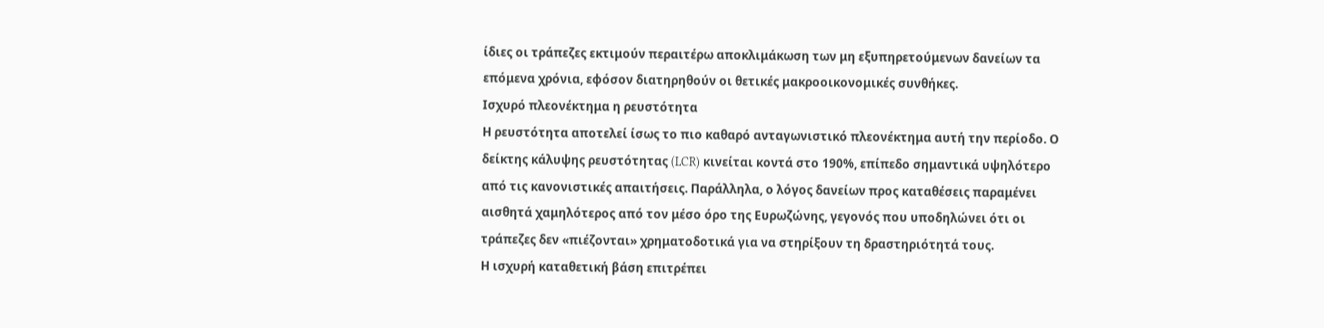ίδιες οι τράπεζες εκτιμούν περαιτέρω αποκλιμάκωση των μη εξυπηρετούμενων δανείων τα επόμενα χρόνια, εφόσον διατηρηθούν οι θετικές μακροοικονομικές συνθήκες.
Ισχυρό πλεονέκτημα η ρευστότητα
Η ρευστότητα αποτελεί ίσως το πιο καθαρό ανταγωνιστικό πλεονέκτημα αυτή την περίοδο. Ο δείκτης κάλυψης ρευστότητας (LCR) κινείται κοντά στο 190%, επίπεδο σημαντικά υψηλότερο από τις κανονιστικές απαιτήσεις. Παράλληλα, ο λόγος δανείων προς καταθέσεις παραμένει αισθητά χαμηλότερος από τον μέσο όρο της Ευρωζώνης, γεγονός που υποδηλώνει ότι οι τράπεζες δεν «πιέζονται» χρηματοδοτικά για να στηρίξουν τη δραστηριότητά τους.
Η ισχυρή καταθετική βάση επιτρέπει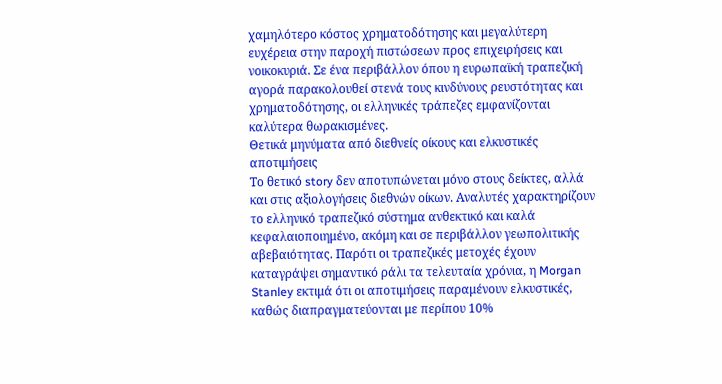χαμηλότερο κόστος χρηματοδότησης και μεγαλύτερη ευχέρεια στην παροχή πιστώσεων προς επιχειρήσεις και νοικοκυριά. Σε ένα περιβάλλον όπου η ευρωπαϊκή τραπεζική αγορά παρακολουθεί στενά τους κινδύνους ρευστότητας και χρηματοδότησης, οι ελληνικές τράπεζες εμφανίζονται καλύτερα θωρακισμένες.
Θετικά μηνύματα από διεθνείς οίκους και ελκυστικές αποτιμήσεις
Το θετικό story δεν αποτυπώνεται μόνο στους δείκτες, αλλά και στις αξιολογήσεις διεθνών οίκων. Αναλυτές χαρακτηρίζουν το ελληνικό τραπεζικό σύστημα ανθεκτικό και καλά κεφαλαιοποιημένο, ακόμη και σε περιβάλλον γεωπολιτικής αβεβαιότητας. Παρότι οι τραπεζικές μετοχές έχουν καταγράψει σημαντικό ράλι τα τελευταία χρόνια, η Morgan Stanley εκτιμά ότι οι αποτιμήσεις παραμένουν ελκυστικές, καθώς διαπραγματεύονται με περίπου 10%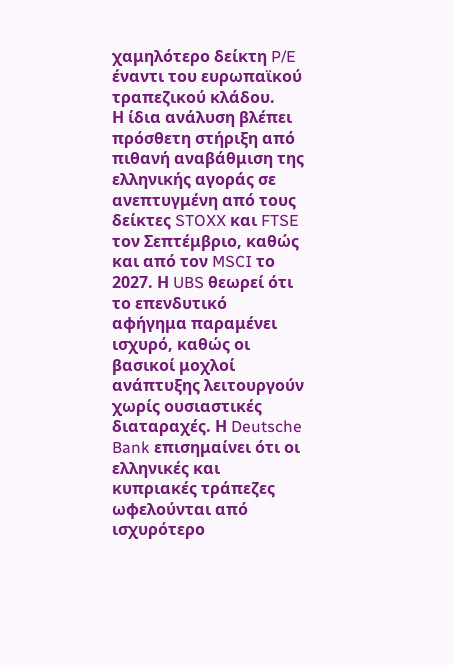χαμηλότερο δείκτη P/E έναντι του ευρωπαϊκού τραπεζικού κλάδου.
Η ίδια ανάλυση βλέπει πρόσθετη στήριξη από πιθανή αναβάθμιση της ελληνικής αγοράς σε ανεπτυγμένη από τους δείκτες STOXX και FTSE τον Σεπτέμβριο, καθώς και από τον MSCI το 2027. Η UBS θεωρεί ότι το επενδυτικό αφήγημα παραμένει ισχυρό, καθώς οι βασικοί μοχλοί ανάπτυξης λειτουργούν χωρίς ουσιαστικές διαταραχές. Η Deutsche Bank επισημαίνει ότι οι ελληνικές και κυπριακές τράπεζες ωφελούνται από ισχυρότερο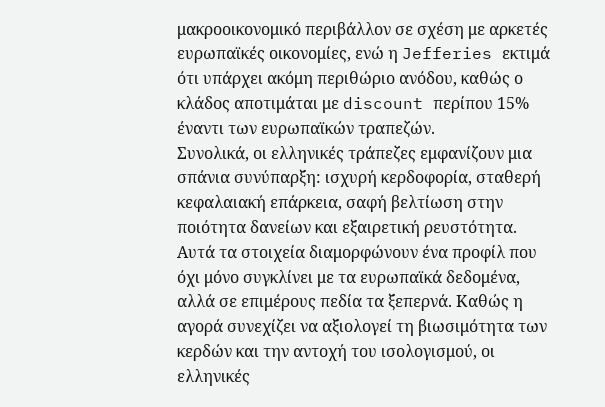μακροοικονομικό περιβάλλον σε σχέση με αρκετές ευρωπαϊκές οικονομίες, ενώ η Jefferies εκτιμά ότι υπάρχει ακόμη περιθώριο ανόδου, καθώς ο κλάδος αποτιμάται με discount περίπου 15% έναντι των ευρωπαϊκών τραπεζών.
Συνολικά, οι ελληνικές τράπεζες εμφανίζουν μια σπάνια συνύπαρξη: ισχυρή κερδοφορία, σταθερή κεφαλαιακή επάρκεια, σαφή βελτίωση στην ποιότητα δανείων και εξαιρετική ρευστότητα. Αυτά τα στοιχεία διαμορφώνουν ένα προφίλ που όχι μόνο συγκλίνει με τα ευρωπαϊκά δεδομένα, αλλά σε επιμέρους πεδία τα ξεπερνά. Καθώς η αγορά συνεχίζει να αξιολογεί τη βιωσιμότητα των κερδών και την αντοχή του ισολογισμού, οι ελληνικές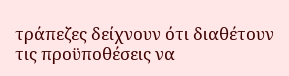τράπεζες δείχνουν ότι διαθέτουν τις προϋποθέσεις να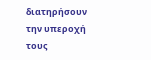διατηρήσουν την υπεροχή τους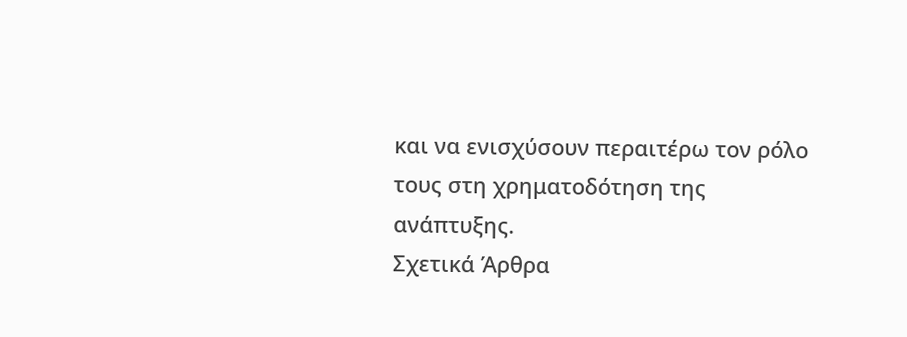και να ενισχύσουν περαιτέρω τον ρόλο τους στη χρηματοδότηση της ανάπτυξης.
Σχετικά Άρθρα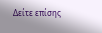Δείτε επίσης